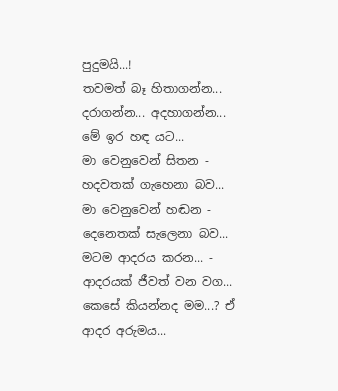පුදුමයි...!
තවමත් බෑ හිතාගන්න... දරාගන්න... අදහාගන්න...
මේ ඉර හඳ යට...
මා වෙනුවෙන් සිතන - හදවතක් ගැහෙනා බව...
මා වෙනුවෙන් හඬන - දෙනෙතක් සැලෙනා බව...
මටම ආදරය කරන... - ආදරයක් ජීවත් වන වග...
කෙසේ කියන්නද මම...? ඒ ආදර අරුමය...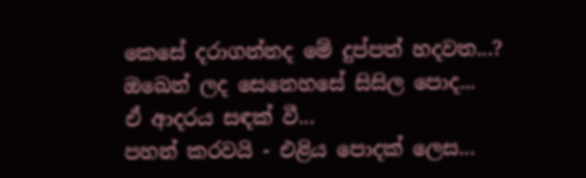කෙසේ දරාගන්නද මේ දුප්පත් හදවත...?
ඔඛෙන් ලද සෙනෙහසේ සිසිල පොද...
ඒ ආදරය සඳක් වී...
පහන් කරවයි - එළිය පොදක් ලෙස...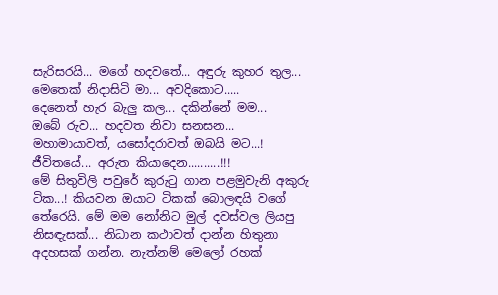සැරිසරයි... මගේ හදවතේ... අඳුරු කුහර තුල...
මෙතෙක් නිදාසිටි මා... අවදිකොට.....
දෙනෙත් හැර බැලු කල... දකින්නේ මම...
ඔබේ රුව... හදවත නිවා සනසන...
මහාමායාවත්, යසෝදරාවත් ඔබයි මට...!
ජීවිතයේ... අරුත කියාදෙන..........!!!
මේ සිතුවිලි පවුරේ කුරුටු ගාන පළමුවැනි අකුරු ටික...! කියවන ඔයාට ටිකක් බොලඳයි වගේ තේරෙයි. මේ මම නෝනිට මුල් දවස්වල ලියපු නිසඳැසක්... නිධාන කථාවත් දාන්න හිතුනා අදහසක් ගන්න. නැත්නම් මෙලෝ රහක්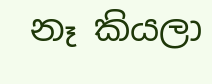නෑ කියලා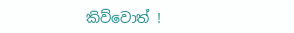කිව්වොත් !